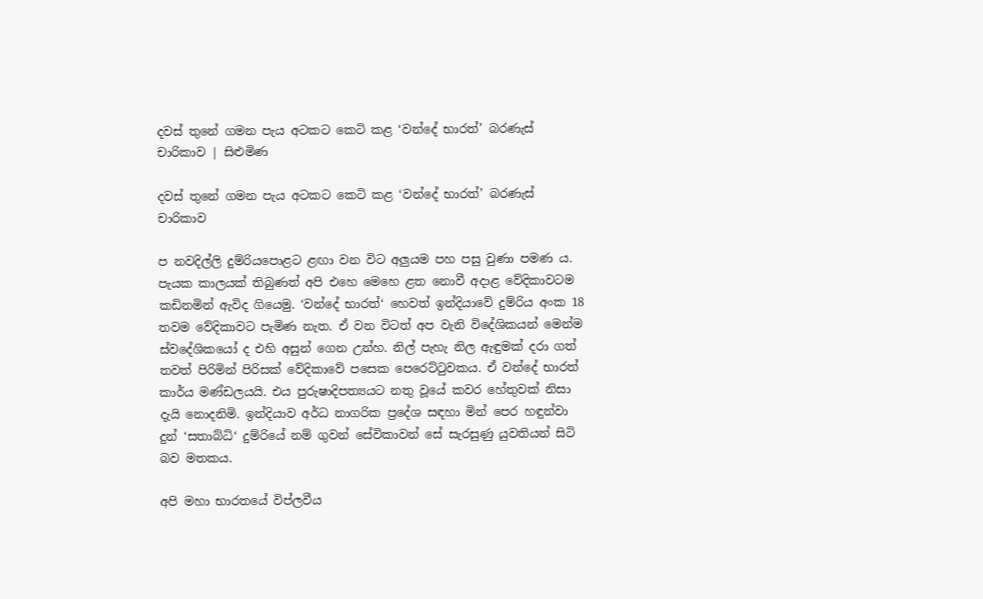දවස් තුනේ ගමන පැය අටකට කෙටි කළ ‘වන්දේ භාරත්’ බරණැස් චාරිකාව | සිළුමිණ

දවස් තුනේ ගමන පැය අටකට කෙටි කළ ‘වන්දේ භාරත්’ බරණැස් චාරිකාව

ප නවදිල්ලි දුම්රියපොළට ළඟා වන විට අලුයම පහ පසු වුණා පමණ ය. පැයක කාලයක් තිබුණත් අපි එහෙ මෙහෙ ළත නොවී අදාළ වේදිකාවටම කඩිනමින් ඇවිද ගියෙමු. ‘වන්දේ භාරත්‘ හෙවත් ඉන්දියාවේ දුම්රිය අංක 18 තවම වේදිකාවට පැමිණ නැත. ඒ වන විටත් අප වැනි විදේශිකයන් මෙන්ම ස්වදේශිකයෝ ද එහි අසුන් ගෙන උන්හ. නිල් පැහැ නිල ඇඳුමක් දරා ගත් තවත් පිරිමින් පිරිසක් වේදිකාවේ පසෙක පෙරෙට්ටුවකය. ඒ වන්දේ භාරත් කාර්ය මණ්ඩලයයි. එය පුරුෂාදිපත්‍යයට නතු වූයේ කවර හේතුවක් නිසා දැයි නොදනිමි. ඉන්දියාව අර්ධ නාගරික ප්‍රදේශ සඳහා මින් පෙර හඳුන්වා දුන් ‘සතාබ්ධි‘ දුම්රියේ නම් ගුවන් සේවිකාවන් සේ සැරසුණු යුවතියන් සිටි බව මතකය.

අපි මහා භාරතයේ විප්ලවීය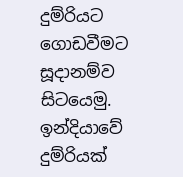දුම්රියට ගොඩවීමට සූදානම්ව සිටයෙමු. ඉන්දියාවේ දුම්රියක්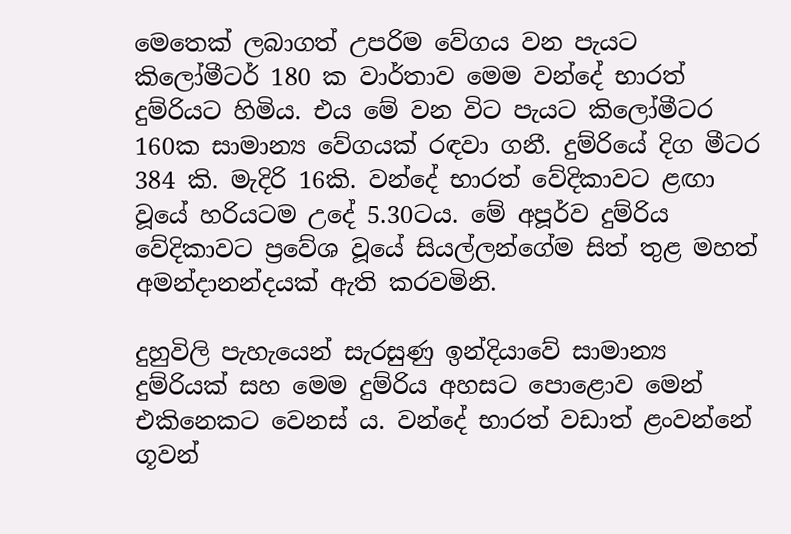මෙතෙක් ලබාගත් උපරිම වේගය වන පැයට කිලෝමීටර් 180 ක වාර්තාව මෙම වන්දේ භාරත් දුම්රියට හිමිය. එය මේ වන විට පැයට කිලෝමීටර 160ක සාමාන්‍ය වේගයක් රඳවා ගනී. දුම්රියේ දිග මීටර 384 කි. මැදිරි 16කි. වන්දේ භාරත් වේදිකාවට ළඟා වූයේ හරියටම උදේ 5.30ටය. මේ අපූර්ව දුම්රිය වේදිකාවට ප්‍රවේශ වූයේ සියල්ලන්ගේම සිත් තුළ මහත් අමන්දානන්දයක් ඇති කරවමිනි.

දුහුවිලි පැහැයෙන් සැරසුණු ඉන්දියාවේ සාමාන්‍ය දුම්රියක් සහ මෙම දුම්රිය අහසට පොළොව මෙන් එකිනෙකට වෙනස් ය. ව‍න්දේ භාරත් වඩාත් ළංවන්නේ ගූවන්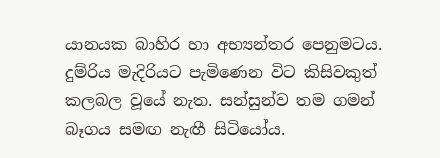යානයක බාහිර හා අභ්‍යන්තර පෙනුමටය. දුම්රිය මැදිරියට පැමිණෙන විට කිසිවකුත් කලබල වූයේ නැත. සන්සුන්ව තම ගමන් බෑගය සමඟ නැඟී සිටියෝය.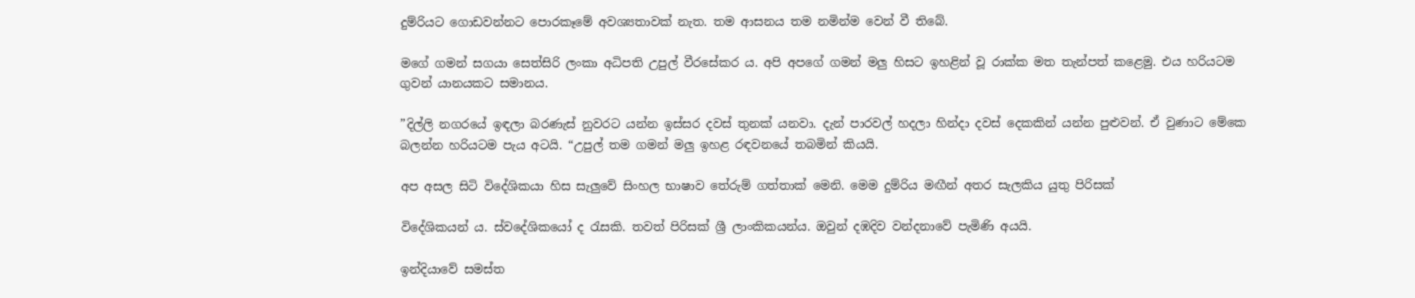දුම්රියට ගොඩවන්නට පොරකෑමේ අවශ්‍යතාවක් නැත. තම ආසනය තම නමින්ම වෙන් වී තිබේ.

මගේ ගමන් සගයා සෙත්සිරි ලංකා අධිපති උපුල් වීරසේකර ය. අපි අපගේ ගමන් මලු හිසට ඉහළින් වූ රාක්ක මත තැන්පත් කළෙමු. එය හරියටම ගුවන් යානයකට සමානය.

”දිල්ලි නගරයේ ඉඳලා බරණැස් නුවරට යන්න ඉස්සර දවස් තුනක් යනවා. දැන් පාරවල් හදලා හින්දා දවස් දෙකකින් යන්න පුළුවන්. ඒ වුණාට මේකෙ බලන්න හරියටම පැය අටයි. “උපුල් තම ගමන් මලු ඉහළ රඳවනයේ තබමින් කියයි.

අප අසල සිටි විදේශිකයා හිස සැලුවේ සිංහල භාෂාව තේරුම් ගත්තාක් මෙනි. මෙම දුම්රිය මඟීන් අතර සැලකිය යුතු පිරිසක්

විදේශිකයන් ය. ස්වදේශිකයෝ ද රැසකි. තවත් පිරිසක් ශ්‍රී ලාංකිකයන්ය. ඔවුන් දඹදිව වන්දනාවේ පැමිණි අයයි.

ඉන්දියාවේ සමස්ත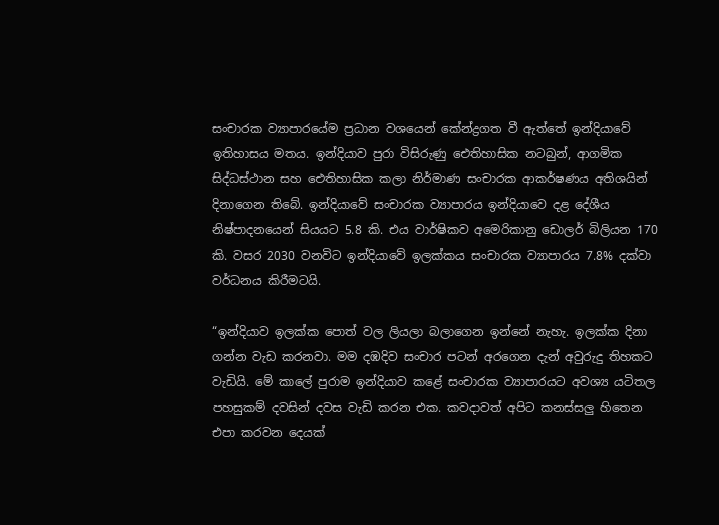සංචාරක ව්‍යාපාරයේම ප්‍රධාන වශයෙන් කේන්ද්‍රගත වී ඇත්තේ ඉන්දියාවේ ඉතිහාසය මතය. ඉන්දියාව පුරා විසිරුණු ඓතිහාසික නටබුන්, ආගමික සිද්ධස්ථාන සහ ඓතිහාසික කලා නිර්මාණ සංචාරක ආකර්ෂණය අතිශයින් දිනාගෙන තිබේ. ඉන්දියාවේ සංචාරක ව්‍යාපාරය ඉන්දියාවෙ දළ දේශීය නිෂ්පාදනයෙන් සියයට 5.8 කි. එය වාර්ෂිකව අමෙරිකානු ඩොලර් බිලියන 170 කි. වසර 2030 වනවිට ඉන්දියාවේ ඉලක්කය සංචාරක ව්‍යාපාරය 7.8% දක්වා වර්ධනය කිරීමටයි.

“ඉන්දියාව ඉලක්ක පොත් වල ලියලා බලාගෙන ඉන්නේ නැහැ. ඉලක්ක දිනා ගන්න වැඩ කරනවා. මම දඹදිව සංචාර පටන් අරගෙන දැන් අවුරුදු තිහකට වැඩියි. මේ කාලේ පුරාම ඉන්දියාව කළේ සංචාරක ව්‍යාපාරයට අවශ්‍ය යටිතල පහසුකම් දවසින් දවස වැඩි කරන එක. කවදාවත් අපිට කනස්සලු හිතෙන එපා කරවන දෙයක්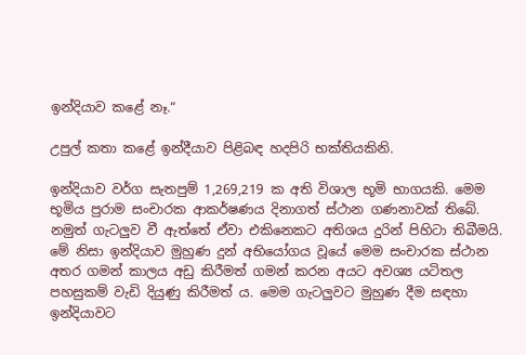ඉන්දියාව කළේ නෑ.“

උපුල් කතා කළේ ඉන්දීයාව පිළිබඳ හදපිරි භක්තියකිනි.

ඉන්දියාව වර්ග සැතපුම් 1,269,219 ක අති විශාල භූමි භාගයකි. මෙම භූමිය පුරාම සංචාරක ආකර්ෂණය දිනාගත් ස්ථාන ගණනාවක් තිබේ. නමුත් ගැටලුව වී ඇත්තේ ඒවා එකිනෙකට අතිශය දුරින් පිහිටා තිබීමයි. මේ නිසා ඉන්දියාව මුහුණ දුන් අභියෝගය වූයේ මෙම සංචාරක ස්ථාන අතර ගමන් කාලය අඩු කිරීමත් ගමන් කරන අයට අවශ්‍ය යටිතල පහසුකම් වැඩි දියුණු කිරීමත් ය. මෙම ගැටලුවට මුහුණ දීම සඳහා ඉන්දියාවට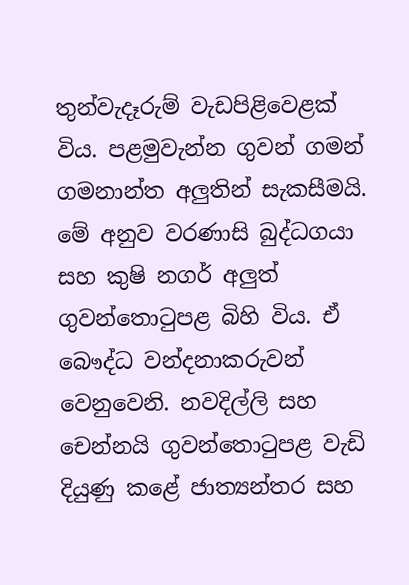තුන්වැදෑරුම් වැඩපිළිවෙළක් විය. පළමුවැන්න ගුවන් ගමන් ගමනාන්ත අලුතින් සැකසීමයි. මේ අනුව වරණාසි බුද්ධගයා සහ කුෂි නගර් අලුත් ගුවන්තොටුපළ බිහි විය. ඒ බෞද්ධ වන්දනාකරුවන් වෙනුවෙනි. නවදිල්ලි සහ චෙන්නයි ගුවන්තොටුපළ වැඩි දියුණු කළේ ජාත්‍යන්තර සහ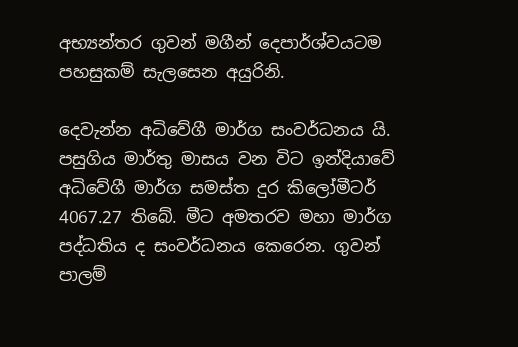අභ්‍යන්තර ගුවන් මගීන් දෙපාර්ශ්වයටම පහසුකම් සැලසෙන අයුරිනි.

දෙවැන්න අධිවේගී මාර්ග සංවර්ධනය යි. පසුගිය මාර්තු මාසය වන විට ඉන්දියාවේ අධිවේගී මාර්ග සමස්ත දුර කිලෝමීටර් 4067.27 තිබේ. මීට අමතරව මහා මාර්ග පද්ධතිය ද සංවර්ධනය කෙරෙන. ගුවන් පාලම්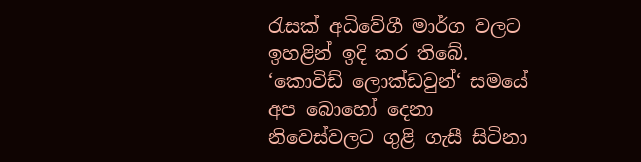රැසක් අධිවේගී මාර්ග වලට ඉහළින් ඉදි කර තිබේ. ‘කොවිඩ් ලොක්ඩවුන්‘ සමයේ අප බොහෝ දෙනා නිවෙස්වලට ගුළි ගැසී සිටිනා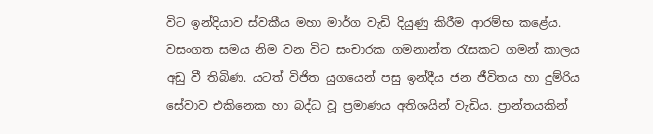විට ඉන්දියාව ස්වකීය මහා මාර්ග වැඩි දියුණු කිරීම ආරම්භ කළේය. වසංගත සමය නිම වන විට සංචාරක ගමනාන්ත රැසකට ගමන් කාලය අඩු වී තිබිණ. යටත් විජිත යුගයෙන් පසු ඉන්දීය ජන ජීවිතය හා දුම්රිය සේවාව එකිනෙක හා බද්ධ වූ ප්‍රමාණය අතිශයින් වැඩිය. ප්‍රාන්තයකින්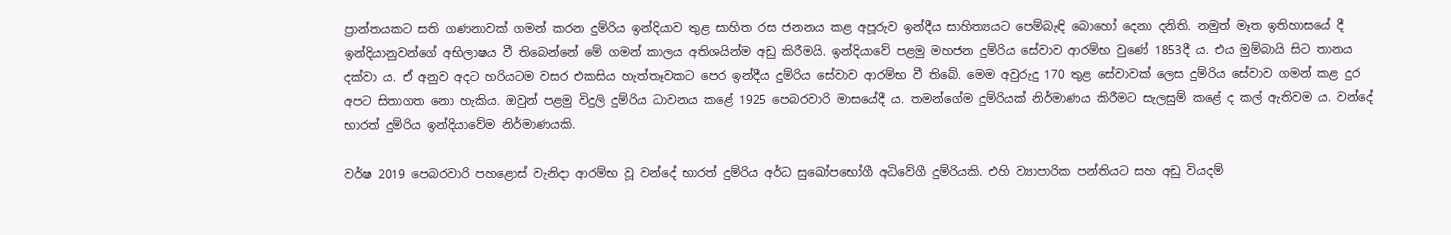ප්‍රාන්තයකට සති ගණනාවක් ගමන් කරන දුම්රිය ඉන්දියාව තුළ සාහිත රස ජනනය කළ අපූරුව ඉන්දීය සාහිත්‍යයට පෙම්බැඳි බොහෝ දෙනා දනිති. නමුත් මෑත ඉතිහාසයේ දී ඉන්දියානුවන්ගේ අභිලාෂය වී තිබෙන්නේ මේ ගමන් කාලය අතිශයින්ම අඩු කිරීමයි. ඉන්දියාවේ පළමු මහජන දුම්රිය සේවාව ආරම්භ වුණේ 1853දී ය. එය මුම්බායි සිට තානය දක්වා ය. ඒ අනුව අදට හරියටම වසර එකසිය හැත්තෑවකට පෙර ඉන්දීය දුම්රිය සේවාව ආරම්භ වී තිබේ. මෙම අවුරුදු 170 තුළ සේවාවක් ලෙස දුම්රිය සේවාව ගමන් කළ දුර අපට සිතාගත නො හැකිය. ඔවුන් පළමු විදුලි දුම්රිය ධාවනය කළේ 1925 පෙබරවාරි මාසයේදී ය. තමන්ගේම දුම්රියක් නිර්මාණය කිරීමට සැලසුම් කළේ ද කල් ඇතිවම ය. වන්දේ භාරත් දුම්රිය ඉන්දියාවේම නිර්මාණයකි.

වර්ෂ 2019 පෙබරවාරි පහළොස් වැනිදා ආරම්භ වූ වන්දේ භාරත් දුම්රිය අර්ධ සුඛෝපභෝගී අධිවේගී දුම්රියකි. එහි ව්‍යාපාරික පන්තියට සහ අඩු වියදම්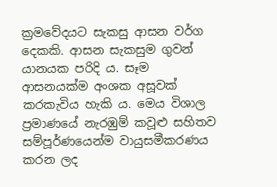ක්‍රමවේදයට සැකසු ආසන වර්ග දෙකකි. ආසන සැකසුම ගුවන් යානයක පරිදි ය. සෑම ආසනයක්ම අංශක අසූවක් කරකැවිය හැකි ය. මෙය විශාල ප්‍රමාණයේ නැරඹුම් කවූළු සහිතව සම්පූර්ණයෙන්ම වායුසමීකරණය කරන ලද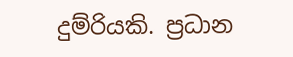දුම්රියකි. ප්‍රධාන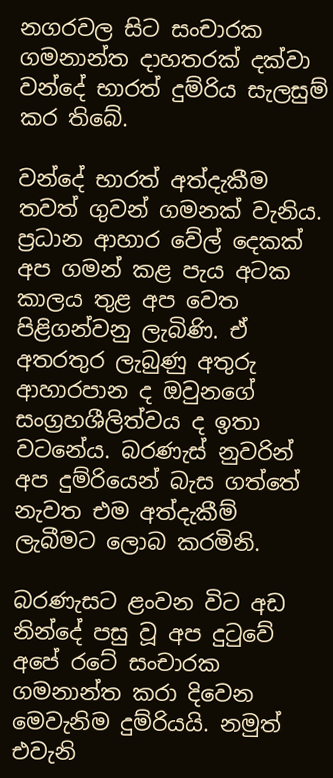නගරවල සිට සංචාරක ගමනාන්ත දාහතරක් දක්වා වන්දේ භාරත් දුම්රිය සැලසුම් කර තිබේ.

වන්දේ භාරත් අත්දැකීම තවත් ගුවන් ගමනක් වැනිය. ප්‍රධාන ආහාර වේල් දෙකක් අප ගමන් කළ පැය අටක කාලය තුළ අප වෙත පිළිගන්වනු ලැබිණි. ඒ අතරතුර ලැබුණු අතුරු ආහාරපාන ද ඔවුනගේ සංග්‍රහශීලිත්වය ද ඉතා වටනේය. බරණැස් නුවරින් අප දුම්රියෙන් බැස ගත්තේ නැවත එම අත්දැකීම් ලැබීමට ලොබ කරමිනි.

බරණැසට ළංවන විට අඩ නින්දේ පසු වූ අප දුටුවේ අපේ රටේ සංචාරක ගමනාන්ත කරා දිවෙන මෙවැනිම දුම්රියයි. නමුත් එවැනි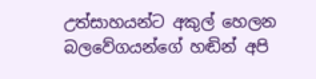උත්සාහයන්ට අකුල් හෙලන බලවේගයන්ගේ හඬින් අපි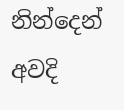නින්දෙන් අවදි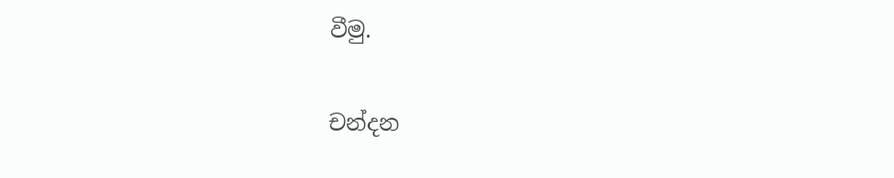වීමු.

චන්දන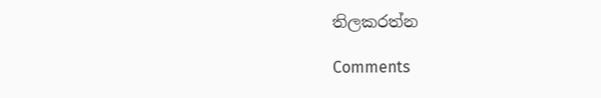තිලකරත්න

Comments